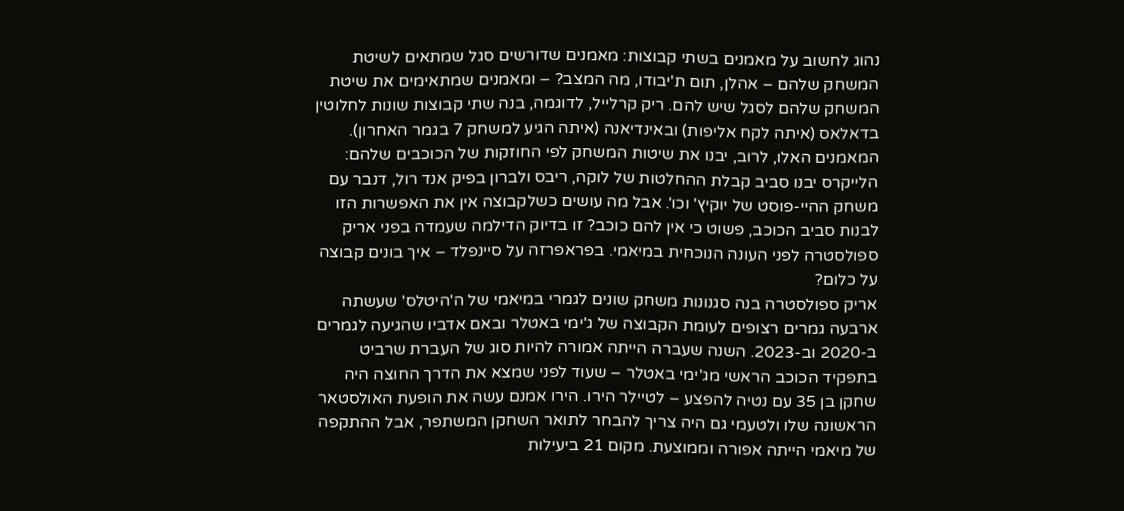נהוג לחשוב על מאמנים בשתי קבוצות: מאמנים שדורשים סגל שמתאים לשיטת המשחק שלהם – אהלן, תום ת'יבודו, מה המצב? – ומאמנים שמתאימים את שיטת המשחק שלהם לסגל שיש להם. ריק קרלייל, לדוגמה, בנה שתי קבוצות שונות לחלוטין בדאלאס (איתה לקח אליפות) ובאינדיאנה (איתה הגיע למשחק 7 בגמר האחרון). המאמנים האלו, לרוב, יבנו את שיטות המשחק לפי החוזקות של הכוכבים שלהם: הלייקרס יבנו סביב קבלת ההחלטות של לוקה, ריבס ולברון בפיק אנד רול, דנבר עם משחק ההיי-פוסט של יוקיץ' וכו'. אבל מה עושים כשלקבוצה אין את האפשרות הזו לבנות סביב הכוכב, פשוט כי אין להם כוכב? זו בדיוק הדילמה שעמדה בפני אריק ספולסטרה לפני העונה הנוכחית במיאמי. בפראפרזה על סיינפלד – איך בונים קבוצה על כלום?
אריק ספולסטרה בנה סגנונות משחק שונים לגמרי במיאמי של ה'היטלס' שעשתה ארבעה גמרים רצופים לעומת הקבוצה של ג'ימי באטלר ובאם אדביו שהגיעה לגמרים ב-2020 וב-2023. השנה שעברה הייתה אמורה להיות סוג של העברת שרביט בתפקיד הכוכב הראשי מג'ימי באטלר – שעוד לפני שמצא את הדרך החוצה היה שחקן בן 35 עם נטיה להפצע – לטיילר הירו. הירו אמנם עשה את הופעת האולסטאר הראשונה שלו ולטעמי גם היה צריך להבחר לתואר השחקן המשתפר, אבל ההתקפה של מיאמי הייתה אפורה וממוצעת. מקום 21 ביעילות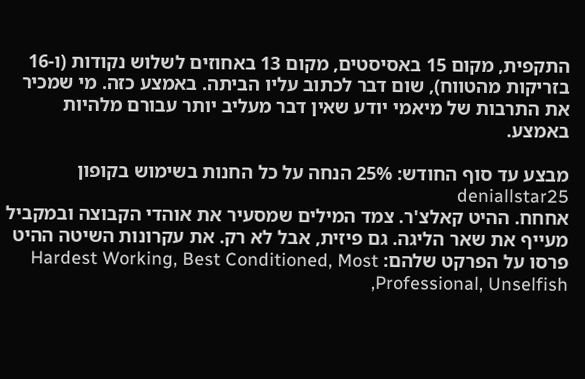התקפית, מקום 15 באסיסטים, מקום 13 באחוזים לשלוש נקודות (ו-16 בזריקות מהטווח), שום דבר לכתוב עליו הביתה. באמצע כזה. מי שמכיר את התרבות של מיאמי יודע שאין דבר מעליב יותר עבורם מלהיות באמצע.

מבצע עד סוף החודש: 25% הנחה על כל החנות בשימוש בקופון deniallstar25
אחחח. ההיט קאלצ'ר. צמד המילים שמסעיר את אוהדי הקבוצה ובמקביל מעייף את שאר הליגה. גם פיזית, אבל לא רק. את עקרונות השיטה ההיט פרסו על הפרקט שלהם: Hardest Working, Best Conditioned, Most Professional, Unselfish,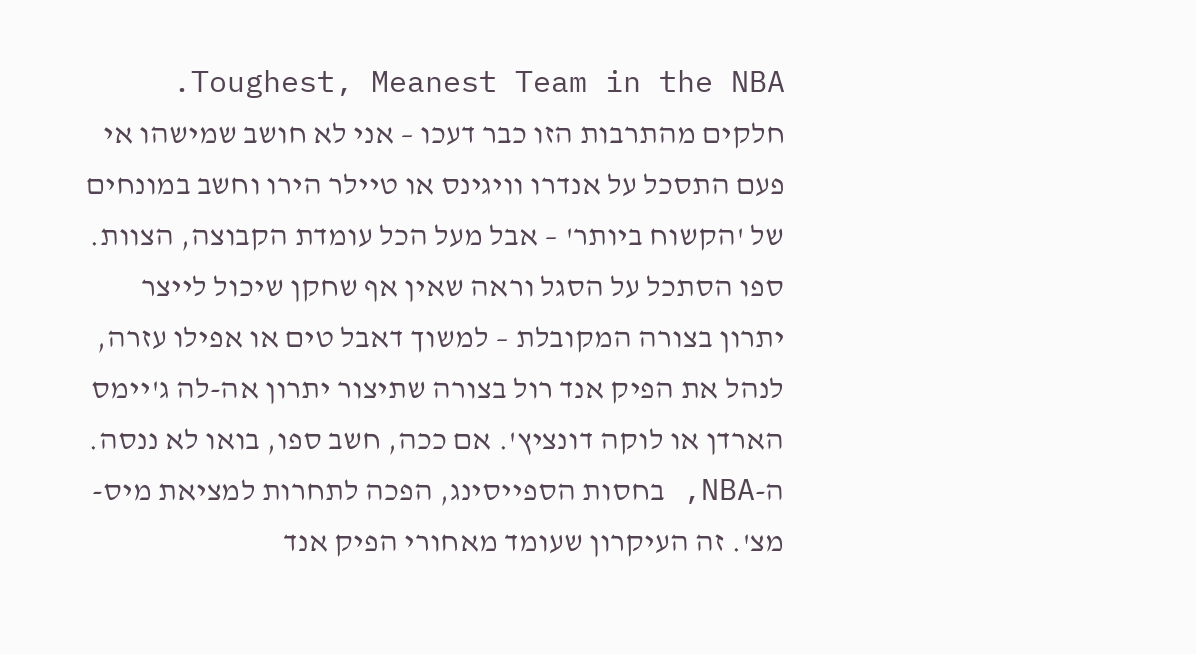Toughest, Meanest Team in the NBA. חלקים מהתרבות הזו כבר דעכו – אני לא חושב שמישהו אי פעם התסכל על אנדרו וויגינס או טיילר הירו וחשב במונחים של 'הקשוח ביותר' – אבל מעל הכל עומדת הקבוצה, הצוות. ספו הסתכל על הסגל וראה שאין אף שחקן שיכול לייצר יתרון בצורה המקובלת – למשוך דאבל טים או אפילו עזרה, לנהל את הפיק אנד רול בצורה שתיצור יתרון אה-לה ג'יימס הארדן או לוקה דונציץ'. אם ככה, חשב ספו, בואו לא ננסה.
ה-NBA, בחסות הספייסינג, הפכה לתחרות למציאת מיס-מצ'. זה העיקרון שעומד מאחורי הפיק אנד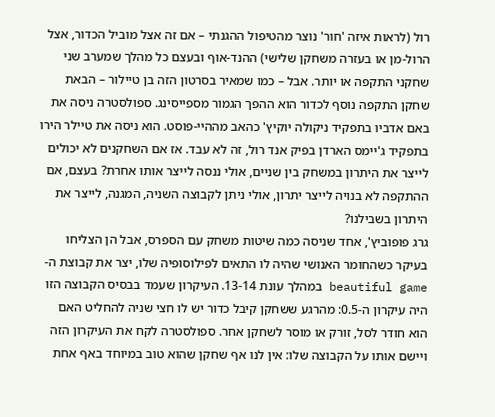רול (לראות איזה 'חור' נוצר מהטיפול ההגנתי – אם זה אצל מוביל הכדור, אצל הרול-מן או בעזרה משחקן שלישי) ההנד-אוף ובעצם כל מהלך שמערב שני שחקני התקפה או יותר. אבל – כמו שמאיר בסרטון הזה בן טיילור – הבאת שחקן התקפה נוסף לכדור הוא ההפך הגמור מספייסינג. ספולסטרה ניסה את באם אדביו בתפקיד ניקולה יוקיץ' כהאב מההיי-פוסט. הוא ניסה את טיילר הירו בתפקיד ג'יימס הארדן בפיק אנד רול, זה לא עבד. אז אם השחקנים לא יכולים לייצר את היתרון במשחק בין שניים, אולי ננסה לייצר אותו אחרת? בעצם, אם ההתקפה לא בנויה לייצר יתרון, אולי ניתן לקבוצה השניה, המגנה, לייצר את היתרון בשבילנו?
גרג פופוביץ', אחד שניסה כמה שיטות משחק עם הספרס, אבל הן הצליחו בעיקר כשהחומר האנושי שהיה לו התאים לפילוסופיה שלו, יצר את קבוצת ה-beautiful game במהלך עונת 13-14. העיקרון שעמד בבסיס הקבוצה הזו היה עיקרון ה-0.5: מהרגע ששחקן קיבל כדור יש לו חצי שניה להחליט האם הוא חודר לסל, זורק או מוסר לשחקן אחר. ספולסטרה לקח את העיקרון הזה ויישם אותו על הקבוצה שלו: אין לנו אף שחקן שהוא טוב במיוחד באף אחת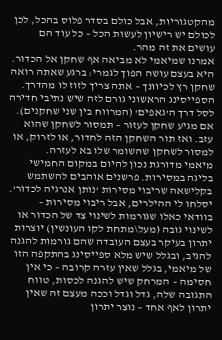מהקטגוריות, אבל כולם בסדר פלוס בהכל, לכן לכולם יש רישיון לעשות הכל – כל עוד הם עושים את זה מהר.
אמרנו שמיאמי לא מביאה אף שחקן אל הכדור. היא בעצם עושה הפוך לגמרי: ברגע שאתה רואה שחקן רץ לכיוונך – אתה צריך לזוז לו מהדרך. הספייסינג הראשוני גורם לזה שיש נתיבי חדירה לסל דרך ה'גאפים' (המרווח בין שני שחקנים). אם מגיע שחקן לעזור – תמסור לשחקן שהוא עזב. ואז תור השחקן הזה לחדור, או לזרוק, או למסור לשחקן שהשומר שלו בא לעזרה.
מיאמי מדורגת נכון להיום במקום החמישי בליגה במסירות. פרשנים אוהבים להשתמש בקלישאה שריבוי מסירות 'נותן אנרגיה לכדור'. יסלחו לי ההילרים, אבל ריבוי מסירות – בוודאי כאלו שגורמות לשינוי צד של הכדור או לשינוי גובה (מעל\מתחת לקו העונשין) יוצרות יתרון בעיקר בעצם העובדה שהם גורמות להגנה להגיב, ובגלל שיש מלא ספייסינג בהתקפה הזו של מיאמי, בגלל שאין עזרה קרובה – כי אין חסימה – המרחק שיש להגנה לכסות, טווח התגובה שלה, גדל וגדל וככה מעצם זה שאין יתרון לאף אחד – נוצר יתרון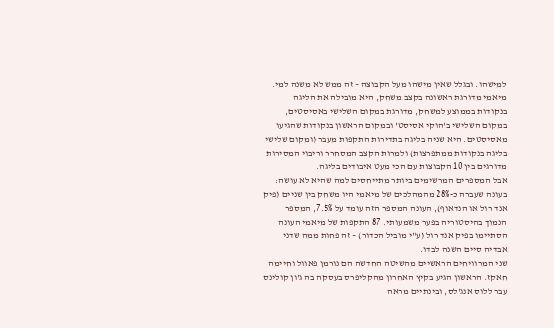למישהו. ובגלל שאין מישהו מעל הקבוצה – זה ממש לא משנה למי.
מיאמי מדורגת ראשונה בקצב משחק, היא מובילה את הליגה בנקודות בממוצע למשחק, מדורגת במקום השלישי באסיסטים, במקום השלישי ב'הוקי אסיסט' ובמקום הראשון בנקודות שהגיעו מאסיסטים. היא שניה בליגה בתדירות התקפות מעבר (ומקום שלישי בליגה בנקודות ממתפרצות) ולמרות הקצב המסחרר וריבוי המסירות מדורגים בין 10 הקבוצות עם הכי מעט איבודים בליגה.
אבל המספרים המרשימים ביותר מתייחסים למה שהיא לא עושה: בעונה שעברה כ-28% מהמהלכים של מיאמי היו משחק בין שניים (פיק אנד רול או הנדאוף), העונה המספר הזה עומד על 7.5%, המספר הנמוך בהיסטוריה בפער משמעותי. 87 התקפות של מיאמי העונה הסתיימו בפיק אנד רול (ע"י מוביל הכדור) – זה פחות ממה שדני אבדיה סיים השנה לבדו.
שני המרוויחים הראשיים מהשיטה החדשה הם נורמן פאוול וחיימה חאקז. הראשון הגיע בקיץ האחרון מהקליפרס בעסקה בה ג'ון קולינס עבר ללוס אנג'לס, ובינתיים מראה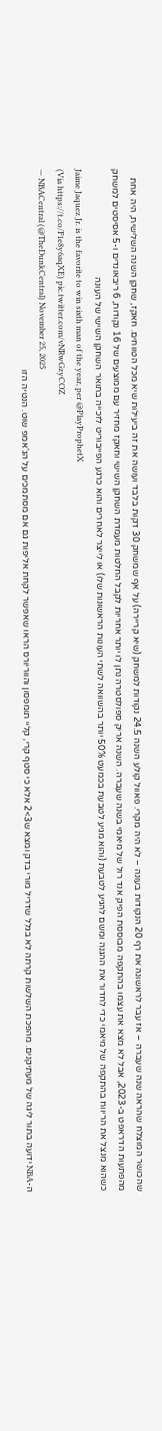שהכושר המוצלח שהראה שנה שעברה – אז עבר לראשונה את רף 20 הנקודות בעונה – לא היה מקרי. פאוול קולע השנה 24.5 נקודות למשחק (שיא קריירה) על אף שמשחק 30 דקות בלבד ועושה את זה ביעילות שיא מכל הטווחים. חאקז, שחקן השנה השלישית, היה אחת מהפתעות הדראפט ב-2023, אבל לא מצא את עצמו בהתקפה מבוססת הפיק אנד רול של מיאמי בשנה שעברה. השנה אריק ספולסטרה נתן לו יותר אחריות לקבל החלטות מעמדת השחקן השישי וחאקז מחזיר עם ממוצעים של 16 נקודות, 6 ריבאונדים ו-5 אסיסטים למשחק כשהוא מנצל את הריווח בהתקפה של מיאמי כדי לחדור את ההגנה ומשם להגיע לטבעת (והוא מגיע לטבעת בכמעט 50% יותר בהשוואה לשתי העונות הראשונות שלו) או לייצר לאחרים והוא כרגע הפייבוריט לזכייה בתואר השחקן השישי של העונה
Jaime Jaquez Jr. is the favorite to win sixth man of the year, per @PlayProphetX
(Via https://t.co/F1e8y6aqXE) pic.twitter.com/vNRwGzyCOZ
— NBACentral (@TheDunkCentral) November 25, 2025
ה-NBA ידועה בתור ליגה של מעתיקנים. מהפכת השלשות קרתה לא בגלל שדריל מורי בדק ומצא ש3>2 אלא כי סטף קרי, קליי תומפסון והווריורס הראו שאפשר לקחת אליפות גם אם מסתמכים על הג'אמפ שוט. הנטיה הזו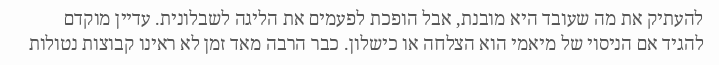להעתיק את מה שעובד היא מובנת, אבל הופכת לפעמים את הליגה לשבלונית. עדיין מוקדם להגיד אם הניסוי של מיאמי הוא הצלחה או כישלון. כבר הרבה מאד זמן לא ראינו קבוצות נטולות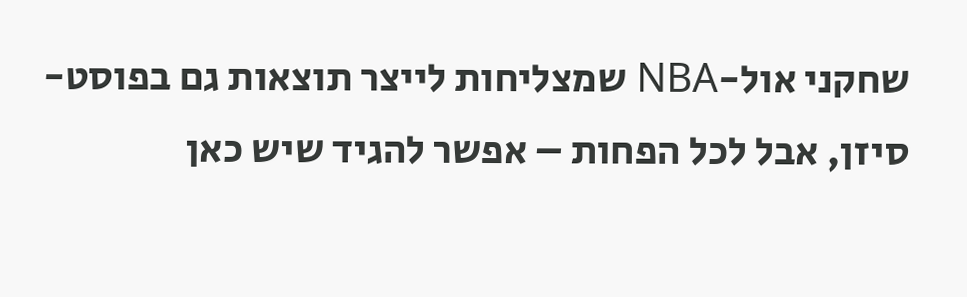שחקני אול-NBA שמצליחות לייצר תוצאות גם בפוסט-סיזן, אבל לכל הפחות – אפשר להגיד שיש כאן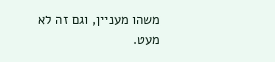משהו מעניין, וגם זה לא מעט.